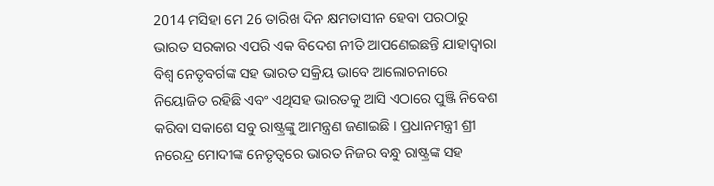2014 ମସିହା ମେ 26 ତାରିଖ ଦିନ କ୍ଷମତାସୀନ ହେବା ପରଠାରୁ ଭାରତ ସରକାର ଏପରି ଏକ ବିଦେଶ ନୀତି ଆପଣେଇଛନ୍ତି ଯାହାଦ୍ୱାରା ବିଶ୍ଵ ନେତୃବର୍ଗଙ୍କ ସହ ଭାରତ ସକ୍ରିୟ ଭାବେ ଆଲୋଚନାରେ ନିୟୋଜିତ ରହିଛି ଏବଂ ଏଥିସହ ଭାରତକୁ ଆସି ଏଠାରେ ପୁଞ୍ଜି ନିବେଶ କରିବା ସକାଶେ ସବୁ ରାଷ୍ଟ୍ରଙ୍କୁ ଆମନ୍ତ୍ରଣ ଜଣାଇଛି । ପ୍ରଧାନମନ୍ତ୍ରୀ ଶ୍ରୀ ନରେନ୍ଦ୍ର ମୋଦୀଙ୍କ ନେତୃତ୍ଵରେ ଭାରତ ନିଜର ବନ୍ଧୁ ରାଷ୍ଟ୍ରଙ୍କ ସହ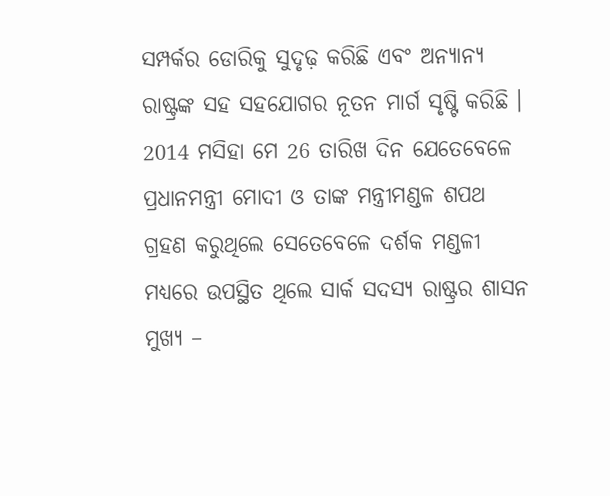ସମ୍ପର୍କର ଡୋରିକୁ ସୁଦୃଢ଼ କରିଛି ଏବଂ ଅନ୍ୟାନ୍ୟ ରାଷ୍ଟ୍ରଙ୍କ ସହ ସହଯୋଗର ନୂତନ ମାର୍ଗ ସୃଷ୍ଟି କରିଛି ।
2014 ମସିହା ମେ 26 ତାରିଖ ଦିନ ଯେତେବେଳେ ପ୍ରଧାନମନ୍ତ୍ରୀ ମୋଦୀ ଓ ତାଙ୍କ ମନ୍ତ୍ରୀମଣ୍ଡଳ ଶପଥ ଗ୍ରହଣ କରୁଥିଲେ ସେତେବେଳେ ଦର୍ଶକ ମଣ୍ଡଳୀ ମଧ୍ୟରେ ଉପସ୍ଥିତ ଥିଲେ ସାର୍କ ସଦସ୍ୟ ରାଷ୍ଟ୍ରର ଶାସନ ମୁଖ୍ୟ –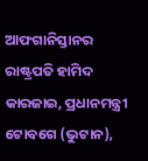ଆଫଗାନିସ୍ତାନର ରାଷ୍ଟ୍ରପତି ହାମିଦ କାରଜାଇ, ପ୍ରଧାନମନ୍ତ୍ରୀ ଟୋବଗେ (ଭୁଟାନ),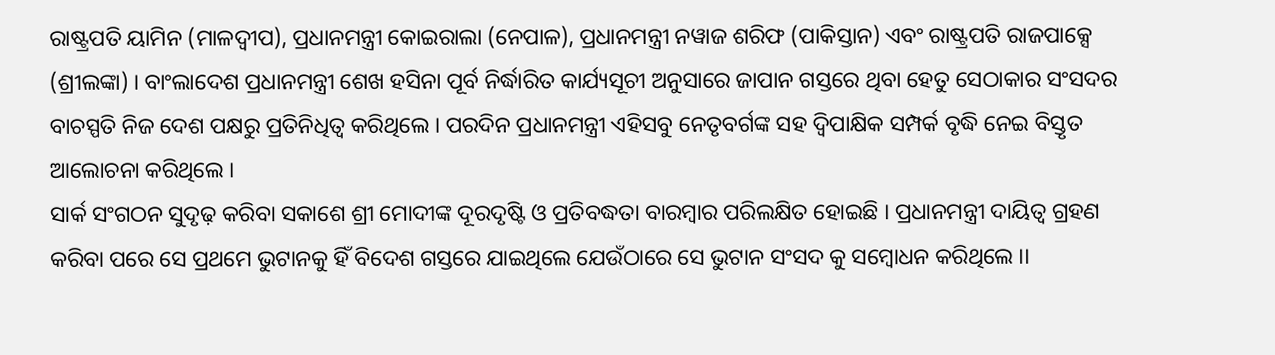ରାଷ୍ଟ୍ରପତି ୟାମିନ (ମାଳଦ୍ଵୀପ), ପ୍ରଧାନମନ୍ତ୍ରୀ କୋଇରାଲା (ନେପାଳ), ପ୍ରଧାନମନ୍ତ୍ରୀ ନୱାଜ ଶରିଫ (ପାକିସ୍ତାନ) ଏବଂ ରାଷ୍ଟ୍ରପତି ରାଜପାକ୍ସେ (ଶ୍ରୀଲଙ୍କା) । ବାଂଲାଦେଶ ପ୍ରଧାନମନ୍ତ୍ରୀ ଶେଖ ହସିନା ପୂର୍ବ ନିର୍ଦ୍ଧାରିତ କାର୍ଯ୍ୟସୂଚୀ ଅନୁସାରେ ଜାପାନ ଗସ୍ତରେ ଥିବା ହେତୁ ସେଠାକାର ସଂସଦର ବାଚସ୍ପତି ନିଜ ଦେଶ ପକ୍ଷରୁ ପ୍ରତିନିଧିତ୍ଵ କରିଥିଲେ । ପରଦିନ ପ୍ରଧାନମନ୍ତ୍ରୀ ଏହିସବୁ ନେତୃବର୍ଗଙ୍କ ସହ ଦ୍ଵିପାକ୍ଷିକ ସମ୍ପର୍କ ବୃଦ୍ଧି ନେଇ ବିସ୍ତୃତ ଆଲୋଚନା କରିଥିଲେ ।
ସାର୍କ ସଂଗଠନ ସୁଦୃଢ଼ କରିବା ସକାଶେ ଶ୍ରୀ ମୋଦୀଙ୍କ ଦୂରଦୃଷ୍ଟି ଓ ପ୍ରତିବଦ୍ଧତା ବାରମ୍ବାର ପରିଲକ୍ଷିତ ହୋଇଛି । ପ୍ରଧାନମନ୍ତ୍ରୀ ଦାୟିତ୍ଵ ଗ୍ରହଣ କରିବା ପରେ ସେ ପ୍ରଥମେ ଭୁଟାନକୁ ହିଁ ବିଦେଶ ଗସ୍ତରେ ଯାଇଥିଲେ ଯେଉଁଠାରେ ସେ ଭୁଟାନ ସଂସଦ କୁ ସମ୍ବୋଧନ କରିଥିଲେ ।।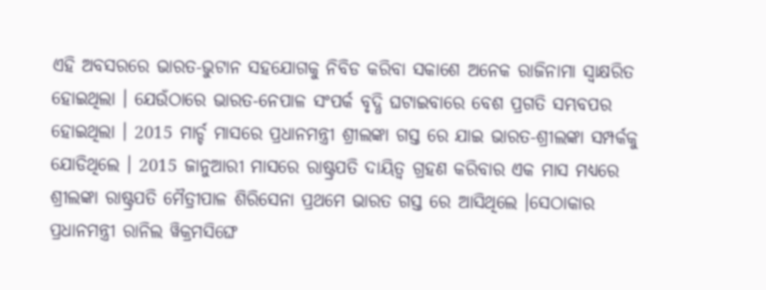ଏହି ଅବସରରେ ଭାରତ-ଭୁଟାନ ସହଯୋଗକୁ ନିବିଡ କରିବା ସକାଶେ ଅନେକ ରାଜିନାମା ସ୍ଵାକ୍ଷରିତ ହୋଇଥିଲା । ଯେଉଁଠାରେ ଭାରତ-ନେପାଳ ସଂପର୍କ ବୃଦ୍ଧି ଘଟାଇବାରେ ବେଶ ପ୍ରଗତି ସମ୍ଭବପର ହୋଇଥିଲା । 2015 ମାର୍ଚ୍ଚ ମାସରେ ପ୍ରଧାନମନ୍ତ୍ରୀ ଶ୍ରୀଲଙ୍କା ଗସ୍ତ ରେ ଯାଇ ଭାରତ-ଶ୍ରୀଲଙ୍କା ସମ୍ପର୍କକୁ ଯୋଡିଥିଲେ । 2015 ଜାନୁଆରୀ ମାସରେ ରାଷ୍ଟ୍ରପତି ଦାୟିତ୍ଵ ଗ୍ରହଣ କରିବାର ଏକ ମାସ ମଧ୍ୟରେ ଶ୍ରୀଲଙ୍କା ରାଷ୍ଟ୍ରପତି ମୈତ୍ରୀପାଳ ଶିରିସେନା ପ୍ରଥମେ ଭାରତ ଗସ୍ତ ରେ ଆସିଥିଲେ ।ସେଠାକାର ପ୍ରଧାନମନ୍ତ୍ରୀ ରାନିଲ ୱିକ୍ରମସିଙ୍ଘେ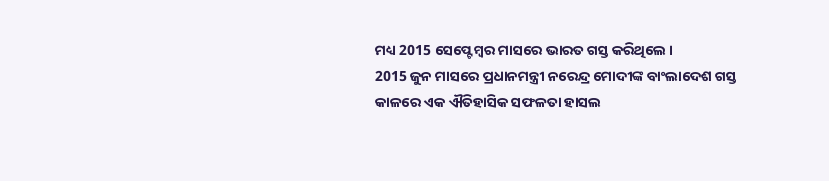ମଧ୍ୟ 2015 ସେପ୍ଟେମ୍ବର ମାସରେ ଭାରତ ଗସ୍ତ କରିଥିଲେ ।
2015 ଜୁନ ମାସରେ ପ୍ରଧାନମନ୍ତ୍ରୀ ନରେନ୍ଦ୍ର ମୋଦୀଙ୍କ ବାଂଲାଦେଶ ଗସ୍ତ କାଳରେ ଏକ ଐତିହାସିକ ସଫଳତା ହାସଲ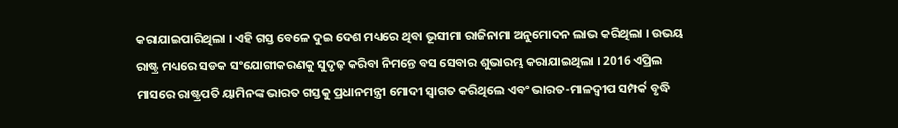କରାଯାଇପାରିଥିଲା । ଏହି ଗସ୍ତ ବେଳେ ଦୁଇ ଦେଶ ମଧ୍ୟରେ ଥିବା ଭୂସୀମା ରାଜିନାମା ଅନୁମୋଦନ ଲାଭ କରିଥିଲା । ଉଭୟ ରାଷ୍ଟ୍ର ମଧ୍ୟରେ ସଡକ ସଂଯୋଗୀକରଣକୁ ସୁଦୃଢ଼ କରିବା ନିମନ୍ତେ ବସ ସେବାର ଶୁଭାରମ୍ଭ କରାଯାଇଥିଲା । 2016 ଏପ୍ରିଲ ମାସରେ ରାଷ୍ଟ୍ରପତି ୟାମିନଙ୍କ ଭାରତ ଗସ୍ତକୁ ପ୍ରଧାନମନ୍ତ୍ରୀ ମୋଦୀ ସ୍ଵାଗତ କରିଥିଲେ ଏବଂ ଭାରତ-ମାଳଦ୍ଵୀପ ସମ୍ପର୍କ ବୃଦ୍ଧି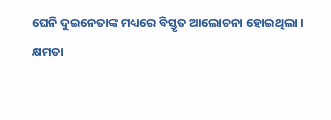ଘେନି ଦୁଇନେତାଙ୍କ ମଧ୍ୟରେ ବିସ୍ତୃତ ଆଲୋଚନା ହୋଇଥିଲା ।
କ୍ଷମତା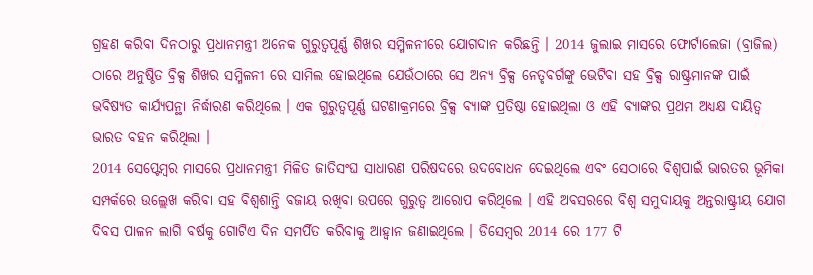ଗ୍ରହଣ କରିବା ଦିନଠାରୁ ପ୍ରଧାନମନ୍ତ୍ରୀ ଅନେକ ଗୁରୁତ୍ଵପୂର୍ଣ୍ଣ ଶିଖର ସମ୍ମିଳନୀରେ ଯୋଗଦାନ କରିଛନ୍ତି । 2014 ଜୁଲାଇ ମାସରେ ଫୋର୍ଟାଲେଜା (ବ୍ରାଜିଲ) ଠାରେ ଅନୁଷ୍ଠିତ ବ୍ରିକ୍ସ ଶିଖର ସମ୍ମିଳନୀ ରେ ସାମିଲ ହୋଇଥିଲେ ଯେଉଁଠାରେ ସେ ଅନ୍ୟ ବ୍ରିକ୍ସ ନେତୃବର୍ଗଙ୍କୁ ଭେଟିବା ସହ ବ୍ରିକ୍ସ ରାଷ୍ଟ୍ରମାନଙ୍କ ପାଇଁ ଭବିଷ୍ୟତ କାର୍ଯ୍ୟପନ୍ଥା ନିର୍ଦ୍ଧାରଣ କରିଥିଲେ । ଏକ ଗୁରୁତ୍ଵପୂର୍ଣ୍ଣ ଘଟଣାକ୍ରମରେ ବ୍ରିକ୍ସ ବ୍ୟାଙ୍କ ପ୍ରତିଷ୍ଠା ହୋଇଥିଲା ଓ ଏହି ବ୍ୟାଙ୍କର ପ୍ରଥମ ଅଧ୍ୟକ୍ଷ ଦାୟିତ୍ଵ ଭାରତ ବହନ କରିଥିଲା ।
2014 ସେପ୍ଟେମ୍ବର ମାସରେ ପ୍ରଧାନମନ୍ତ୍ରୀ ମିଳିତ ଜାତିସଂଘ ସାଧାରଣ ପରିଷଦରେ ଉଦବୋଧନ ଦେଇଥିଲେ ଏବଂ ସେଠାରେ ବିଶ୍ଵପାଇଁ ଭାରତର ଭୂମିକା ସମ୍ପର୍କରେ ଉଲ୍ଲେଖ କରିବା ସହ ବିଶ୍ଵଶାନ୍ତି ବଜାୟ ରଖିବା ଉପରେ ଗୁରୁତ୍ଵ ଆରୋପ କରିଥିଲେ । ଏହି ଅବସରରେ ବିଶ୍ଵ ସମୁଦାୟକୁ ଅନ୍ତରାଷ୍ଟ୍ରୀୟ ଯୋଗ ଦିବସ ପାଳନ ଲାଗି ବର୍ଷକୁ ଗୋଟିଏ ଦିନ ସମର୍ପିତ କରିବାକୁ ଆହ୍ଵାନ ଜଣାଇଥିଲେ । ଡିସେମ୍ବର 2014 ରେ 177 ଟି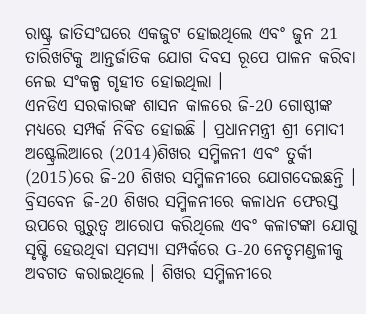ରାଷ୍ଟ୍ର ଜାତିସଂଘରେ ଏକଜୁଟ ହୋଇଥିଲେ ଏବଂ ଜୁନ 21 ତାରିଖଟିକୁ ଆନ୍ତର୍ଜାତିକ ଯୋଗ ଦିବସ ରୂପେ ପାଳନ କରିବା ନେଇ ସଂକଳ୍ପ ଗୃହୀତ ହୋଇଥିଲା ।
ଏନଡିଏ ସରକାରଙ୍କ ଶାସନ କାଳରେ ଜି-20 ଗୋଷ୍ଠୀଙ୍କ ମଧ୍ୟରେ ସମ୍ପର୍କ ନିବିଡ ହୋଇଛି । ପ୍ରଧାନମନ୍ତ୍ରୀ ଶ୍ରୀ ମୋଦୀ ଅଷ୍ଟ୍ରେଲିଆରେ (2014)ଶିଖର ସମ୍ମିଳନୀ ଏବଂ ତୁର୍କୀ (2015)ରେ ଜି-20 ଶିଖର ସମ୍ମିଳନୀରେ ଯୋଗଦେଇଛନ୍ତି । ବ୍ରିସବେନ ଜି-20 ଶିଖର ସମ୍ମିଳନୀରେ କଳାଧନ ଫେରସ୍ତ ଉପରେ ଗୁରୁତ୍ଵ ଆରୋପ କରିଥିଲେ ଏବଂ କଳାଟଙ୍କା ଯୋଗୁ ସୃଷ୍ଟି ହେଉଥିବା ସମସ୍ୟା ସମ୍ପର୍କରେ G-20 ନେତୃମଣ୍ଡଳୀକୁ ଅବଗତ କରାଇଥିଲେ । ଶିଖର ସମ୍ମିଳନୀରେ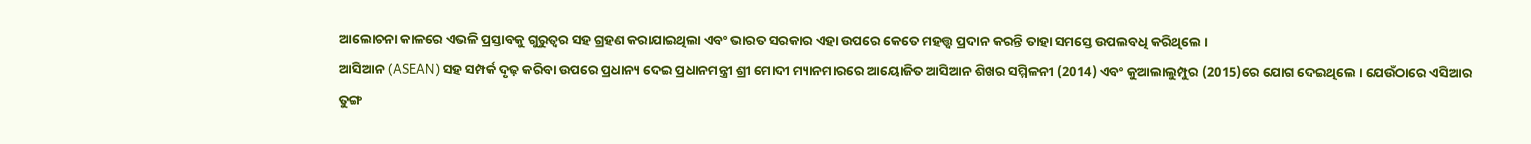ଆଲୋଚନା କାଳରେ ଏଭଳି ପ୍ରସ୍ତାବକୁ ଗୁରୁତ୍ଵର ସହ ଗ୍ରହଣ କରାଯାଇଥିଲା ଏବଂ ଭାରତ ସରକାର ଏହା ଉପରେ କେତେ ମହତ୍ତ୍ଵ ପ୍ରଦାନ କରନ୍ତି ତାହା ସମସ୍ତେ ଉପଲବଧି କରିଥିଲେ ।
ଆସିଆନ (ASEAN) ସହ ସମ୍ପର୍କ ଦୃଢ଼ କରିବା ଉପରେ ପ୍ରଧାନ୍ୟ ଦେଇ ପ୍ରଧାନମନ୍ତ୍ରୀ ଶ୍ରୀ ମୋଦୀ ମ୍ୟାନମାରରେ ଆୟୋଜିତ ଆସିଆନ ଶିଖର ସମ୍ମିଳନୀ (2014) ଏବଂ କୁଆଲାଲୁମ୍ପୁର (2015)ରେ ଯୋଗ ଦେଇଥିଲେ । ଯେଉଁଠାରେ ଏସିଆର ତୁଙ୍ଗ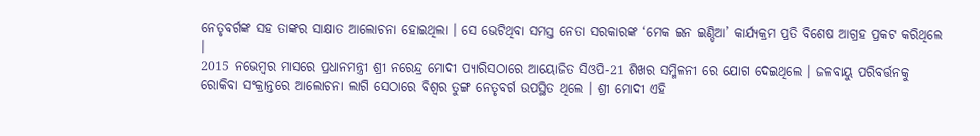ନେତୃବର୍ଗଙ୍କ ସହ ତାଙ୍କର ସାକ୍ଷାତ ଆଲୋଚନା ହୋଇଥିଲା । ସେ ଭେଟିଥିବା ସମସ୍ତ ନେତା ସରକାରଙ୍କ ‘ମେକ ଇନ ଇଣ୍ଡିଆ’ କାର୍ଯ୍ୟକ୍ରମ ପ୍ରତି ବିଶେଷ ଆଗ୍ରହ ପ୍ରକଟ କରିଥିଲେ ।
2015 ନଭେମ୍ବର ମାସରେ ପ୍ରଧାନମନ୍ତ୍ରୀ ଶ୍ରୀ ନରେନ୍ଦ୍ର ମୋଦୀ ପ୍ୟାରିସଠାରେ ଆୟୋଜିତ ସିଓପି-21 ଶିଖର ସମ୍ମିଳନୀ ରେ ଯୋଗ ଦେଇଥିଲେ । ଜଳବାୟୁ ପରିବର୍ତ୍ତନକୁ ରୋକିବା ସଂକ୍ରାନ୍ତରେ ଆଲୋଚନା ଲାଗି ସେଠାରେ ବିଶ୍ଵର ତୁଙ୍ଗ ନେତୃବର୍ଗ ଉପସ୍ଥିତ ଥିଲେ । ଶ୍ରୀ ମୋଦୀ ଏହି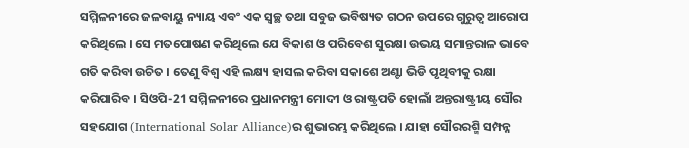ସମ୍ମିଳନୀରେ ଜଳବାୟୁ ନ୍ୟାୟ ଏବଂ ଏକ ସ୍ଵଚ୍ଛ ତଥା ସବୁଜ ଭବିଷ୍ୟତ ଗଠନ ଉପରେ ଗୁରୁତ୍ଵ ଆରୋପ କରିଥିଲେ । ସେ ମତପୋଷଣ କରିଥିଲେ ଯେ ବିକାଶ ଓ ପରିବେଶ ସୁରକ୍ଷା ଉଭୟ ସମାନ୍ତରାଳ ଭାବେ ଗତି କରିବା ଉଚିତ । ତେଣୁ ବିଶ୍ଵ ଏହି ଲକ୍ଷ୍ୟ ହାସଲ କରିବା ସକାଶେ ଅଣ୍ଟା ଭିଡି ପୃଥିବୀକୁ ରକ୍ଷା କରିପାରିବ । ସିଓପି-21 ସମ୍ମିଳନୀରେ ପ୍ରଧାନମନ୍ତ୍ରୀ ମୋଦୀ ଓ ରାଷ୍ଟ୍ରପତି ହୋଲାଁ ଅନ୍ତରାଷ୍ଟ୍ରୀୟ ସୌର ସହଯୋଗ (International Solar Alliance)ର ଶୁଭାରମ୍ଭ କରିଥିଲେ । ଯାହା ସୌରରଶ୍ମି ସମ୍ପନ୍ନ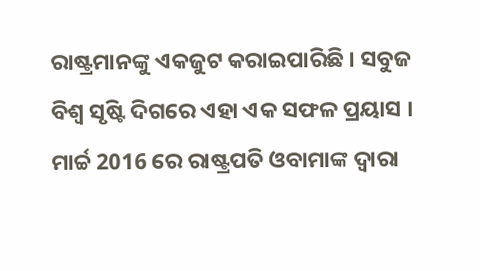ରାଷ୍ଟ୍ରମାନଙ୍କୁ ଏକଜୁଟ କରାଇପାରିଛି । ସବୁଜ ବିଶ୍ଵ ସୃଷ୍ଟି ଦିଗରେ ଏହା ଏକ ସଫଳ ପ୍ରୟାସ । ମାର୍ଚ୍ଚ 2016 ରେ ରାଷ୍ଟ୍ରପତି ଓବାମାଙ୍କ ଦ୍ୱାରା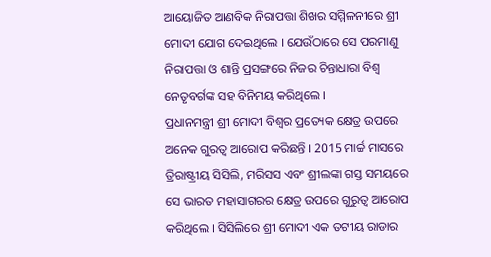ଆୟୋଜିତ ଆଣବିକ ନିରାପତ୍ତା ଶିଖର ସମ୍ମିଳନୀରେ ଶ୍ରୀ ମୋଦୀ ଯୋଗ ଦେଇଥିଲେ । ଯେଉଁଠାରେ ସେ ପରମାଣୁ ନିରାପତ୍ତା ଓ ଶାନ୍ତି ପ୍ରସଙ୍ଗରେ ନିଜର ଚିନ୍ତାଧାରା ବିଶ୍ଵ ନେତୃବର୍ଗଙ୍କ ସହ ବିନିମୟ କରିଥିଲେ ।
ପ୍ରଧାନମନ୍ତ୍ରୀ ଶ୍ରୀ ମୋଦୀ ବିଶ୍ଵର ପ୍ରତ୍ୟେକ କ୍ଷେତ୍ର ଉପରେ ଅନେକ ଗୁରତ୍ଵ ଆରୋପ କରିଛନ୍ତି । 2015 ମାର୍ଚ୍ଚ ମାସରେ ତ୍ରିରାଷ୍ଟ୍ରୀୟ ସିସିଲି, ମରିସସ ଏବଂ ଶ୍ରୀଲଙ୍କା ଗସ୍ତ ସମୟରେ ସେ ଭାରତ ମହାସାଗରର କ୍ଷେତ୍ର ଉପରେ ଗୁରୁତ୍ଵ ଆରୋପ କରିଥିଲେ । ସିସିଲିରେ ଶ୍ରୀ ମୋଦୀ ଏକ ତଟୀୟ ରାଡାର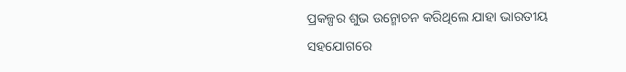ପ୍ରକଳ୍ପର ଶୁଭ ଉନ୍ମୋଚନ କରିଥିଲେ ଯାହା ଭାରତୀୟ ସହଯୋଗରେ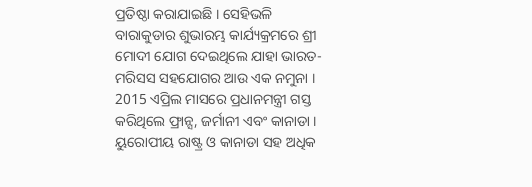ପ୍ରତିଷ୍ଠା କରାଯାଇଛି । ସେହିଭଳି ବାରାକୁଡାର ଶୁଭାରମ୍ଭ କାର୍ଯ୍ୟକ୍ରମରେ ଶ୍ରୀ ମୋଦୀ ଯୋଗ ଦେଇଥିଲେ ଯାହା ଭାରତ-ମରିସସ ସହଯୋଗର ଆଉ ଏକ ନମୁନା ।
2015 ଏପ୍ରିଲ ମାସରେ ପ୍ରଧାନମନ୍ତ୍ରୀ ଗସ୍ତ କରିଥିଲେ ଫ୍ରାନ୍ସ, ଜର୍ମାନୀ ଏବଂ କାନାଡା । ୟୁରୋପୀୟ ରାଷ୍ଟ୍ର ଓ କାନାଡା ସହ ଅଧିକ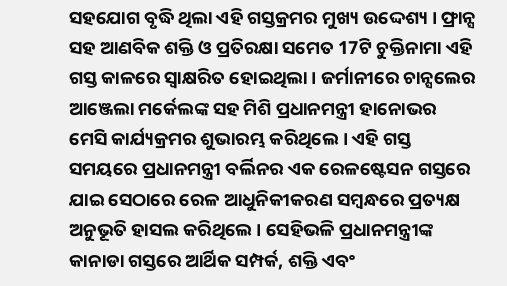ସହଯୋଗ ବୃଦ୍ଧି ଥିଲା ଏହି ଗସ୍ତକ୍ରମର ମୁଖ୍ୟ ଉଦ୍ଦେଶ୍ୟ । ଫ୍ରାନ୍ସ ସହ ଆଣବିକ ଶକ୍ତି ଓ ପ୍ରତିରକ୍ଷା ସମେତ 17ଟି ଚୁକ୍ତିନାମା ଏହି ଗସ୍ତ କାଳରେ ସ୍ଵାକ୍ଷରିତ ହୋଇଥିଲା । ଜର୍ମାନୀରେ ଚାନ୍ସଲେର ଆଞ୍ଜେଲା ମର୍କେଲଙ୍କ ସହ ମିଶି ପ୍ରଧାନମନ୍ତ୍ରୀ ହାନୋଭର ମେସି କାର୍ଯ୍ୟକ୍ରମର ଶୁଭାରମ୍ଭ କରିଥିଲେ । ଏହି ଗସ୍ତ ସମୟରେ ପ୍ରଧାନମନ୍ତ୍ରୀ ବର୍ଲିନର ଏକ ରେଳଷ୍ଟେସନ ଗସ୍ତରେ ଯାଇ ସେଠାରେ ରେଳ ଆଧୁନିକୀକରଣ ସମ୍ବନ୍ଧରେ ପ୍ରତ୍ୟକ୍ଷ ଅନୁଭୂତି ହାସଲ କରିଥିଲେ । ସେହିଭଳି ପ୍ରଧାନମନ୍ତ୍ରୀଙ୍କ କାନାଡା ଗସ୍ତରେ ଆର୍ଥିକ ସମ୍ପର୍କ, ଶକ୍ତି ଏବଂ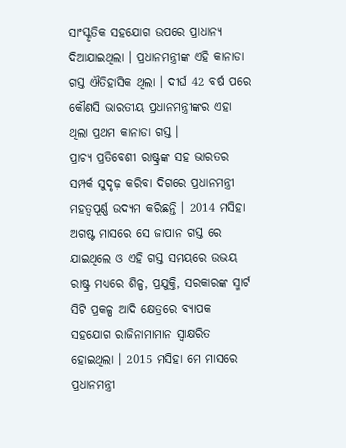ସାଂସ୍କୃତିକ ସହଯୋଗ ଉପରେ ପ୍ରାଧାନ୍ୟ ଦିଆଯାଇଥିଲା । ପ୍ରଧାନମନ୍ତ୍ରୀଙ୍କ ଏହି କାନାଡା ଗସ୍ତ ଐତିହାସିକ ଥିଲା । ଦୀର୍ଘ 42 ବର୍ଷ ପରେ କୌଣସି ଭାରତୀୟ ପ୍ରଧାନମନ୍ତ୍ରୀଙ୍କର ଏହା ଥିଲା ପ୍ରଥମ କାନାଡା ଗସ୍ତ ।
ପ୍ରାଚ୍ୟ ପ୍ରତିବେଶୀ ରାଷ୍ଟ୍ରଙ୍କ ସହ ଭାରତର ସମ୍ପର୍କ ସୁଦୃଢ଼ କରିବା ଦିଗରେ ପ୍ରଧାନମନ୍ତ୍ରୀ ମହତ୍ଵପୂର୍ଣ୍ଣ ଉଦ୍ୟମ କରିଛନ୍ତି । 2014 ମସିହା ଅଗଷ୍ଟ ମାସରେ ସେ ଜାପାନ ଗସ୍ତ ରେ ଯାଇଥିଲେ ଓ ଏହି ଗସ୍ତ ସମୟରେ ଉଭୟ ରାଷ୍ଟ୍ର ମଧ୍ୟରେ ଶିଳ୍ପ, ପ୍ରଯୁକ୍ତି, ସରକାରଙ୍କ ସ୍ମାର୍ଟ ସିଟି ପ୍ରକଳ୍ପ ଆଦି କ୍ଷେତ୍ରରେ ବ୍ୟାପକ ସହଯୋଗ ରାଜିନାମାମାନ ସ୍ଵାକ୍ଷରିତ ହୋଇଥିଲା । 2015 ମସିହା ମେ ମାସରେ ପ୍ରଧାନମନ୍ତ୍ରୀ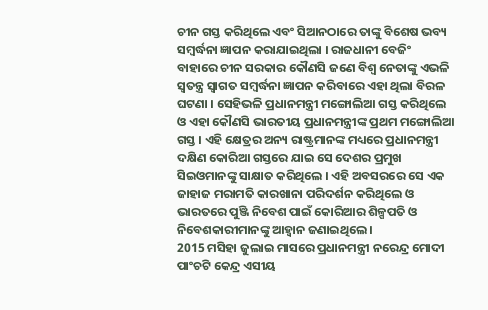ଚୀନ ଗସ୍ତ କରିଥିଲେ ଏବଂ ସିଆନଠାରେ ତାଙ୍କୁ ବିଶେଷ ଭବ୍ୟ ସମ୍ବର୍ଦ୍ଧନା ଜ୍ଞାପନ କରାଯାଇଥିଲା । ରାଜଧାନୀ ବେଜିଂ ବାହାରେ ଚୀନ ସରକାର କୌଣସି ଜଣେ ବିଶ୍ଵ ନେତାଙ୍କୁ ଏଭଳି ସ୍ଵତନ୍ତ୍ର ସ୍ଵାଗତ ସମ୍ବର୍ଦ୍ଧନା ଜ୍ଞାପନ କରିବାରେ ଏହା ଥିଲା ବିରଳ ଘଟଣା । ସେହିଭଳି ପ୍ରଧାନମନ୍ତ୍ରୀ ମଙ୍ଗୋଲିଆ ଗସ୍ତ କରିଥିଲେ ଓ ଏହା କୌଣସି ଭାରତୀୟ ପ୍ରଧାନମନ୍ତ୍ରୀଙ୍କ ପ୍ରଥମ ମଙ୍ଗୋଲିଆ ଗସ୍ତ । ଏହି କ୍ଷେତ୍ରର ଅନ୍ୟ ରାଷ୍ଟ୍ରମାନଙ୍କ ମଧ୍ୟରେ ପ୍ରଧାନମନ୍ତ୍ରୀ ଦକ୍ଷିଣ କୋରିଆ ଗସ୍ତରେ ଯାଇ ସେ ଦେଶର ପ୍ରମୁଖ ସିଇଓମାନଙ୍କୁ ସାକ୍ଷାତ କରିଥିଲେ । ଏହି ଅବସରରେ ସେ ଏକ ଜାହାଜ ମରାମତି କାରଖାନା ପରିଦର୍ଶନ କରିଥିଲେ ଓ ଭାରତରେ ପୁଞ୍ଜି ନିବେଶ ପାଇଁ କୋରିଆର ଶିଳ୍ପପତି ଓ ନିବେଶକାରୀମାନଙ୍କୁ ଆହ୍ଵାନ ଜଣାଇଥିଲେ ।
2015 ମସିହା ଜୁଲାଇ ମାସରେ ପ୍ରଧାନମନ୍ତ୍ରୀ ନରେନ୍ଦ୍ର ମୋଦୀ ପାଂଚଟି କେନ୍ଦ୍ର ଏସୀୟ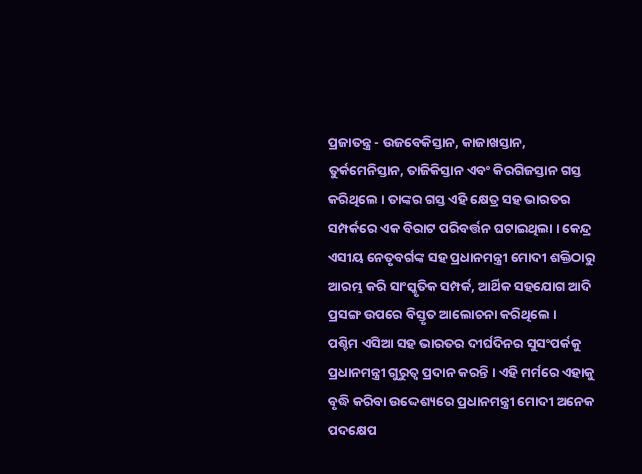ପ୍ରଜାତନ୍ତ୍ର - ଉଜବେକିସ୍ତାନ, କାଜାଖସ୍ତାନ, ତୁର୍କମେନିସ୍ତାନ, ତାଜିକିସ୍ତାନ ଏବଂ କିରଗିଜସ୍ତାନ ଗସ୍ତ କରିଥିଲେ । ତାଙ୍କର ଗସ୍ତ ଏହି କ୍ଷେତ୍ର ସହ ଭାରତର ସମ୍ପର୍କରେ ଏକ ବିରାଟ ପରିବର୍ତ୍ତନ ଘଟାଇଥିଲା । କେନ୍ଦ୍ର ଏସୀୟ ନେତୃବର୍ଗଙ୍କ ସହ ପ୍ରଧାନମନ୍ତ୍ରୀ ମୋଦୀ ଶକ୍ତିଠାରୁ ଆରମ୍ଭ କରି ସାଂସ୍କୃତିକ ସମ୍ପର୍କ, ଆର୍ଥିକ ସହଯୋଗ ଆଦି ପ୍ରସଙ୍ଗ ଉପରେ ବିସ୍ତୃତ ଆଲୋଚନା କରିଥିଲେ ।
ପଶ୍ଚିମ ଏସିଆ ସହ ଭାରତର ଦୀର୍ଘଦିନର ସୁସଂପର୍କକୁ ପ୍ରଧାନମନ୍ତ୍ରୀ ଗୁରୁତ୍ଵ ପ୍ରଦାନ କରନ୍ତି । ଏହି ମର୍ମରେ ଏହାକୁ ବୃଦ୍ଧି କରିବା ଉଦ୍ଦେଶ୍ୟରେ ପ୍ରଧାନମନ୍ତ୍ରୀ ମୋଦୀ ଅନେକ ପଦକ୍ଷେପ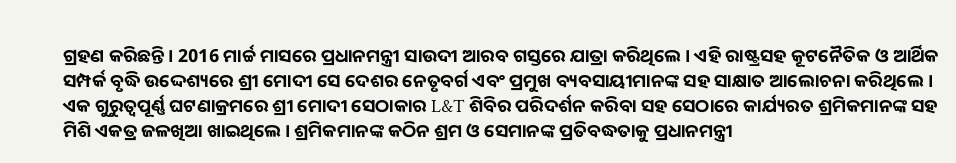ଗ୍ରହଣ କରିଛନ୍ତି । 2016 ମାର୍ଚ୍ଚ ମାସରେ ପ୍ରଧାନମନ୍ତ୍ରୀ ସାଉଦୀ ଆରବ ଗସ୍ତରେ ଯାତ୍ରା କରିଥିଲେ । ଏହି ରାଷ୍ଟ୍ରସହ କୂଟନୈତିକ ଓ ଆର୍ଥିକ ସମ୍ପର୍କ ବୃଦ୍ଧି ଉଦ୍ଦେଶ୍ୟରେ ଶ୍ରୀ ମୋଦୀ ସେ ଦେଶର ନେତୃବର୍ଗ ଏବଂ ପ୍ରମୁଖ ବ୍ୟବସାୟୀମାନଙ୍କ ସହ ସାକ୍ଷାତ ଆଲୋଚନା କରିଥିଲେ । ଏକ ଗୁରୁତ୍ଵପୂର୍ଣ୍ଣ ଘଟଣାକ୍ରମରେ ଶ୍ରୀ ମୋଦୀ ସେଠାକାର L&T ଶିବିର ପରିଦର୍ଶନ କରିବା ସହ ସେଠାରେ କାର୍ଯ୍ୟରତ ଶ୍ରମିକମାନଙ୍କ ସହ ମିଶି ଏକତ୍ର ଜଳଖିଆ ଖାଇଥିଲେ । ଶ୍ରମିକମାନଙ୍କ କଠିନ ଶ୍ରମ ଓ ସେମାନଙ୍କ ପ୍ରତିବଦ୍ଧତାକୁ ପ୍ରଧାନମନ୍ତ୍ରୀ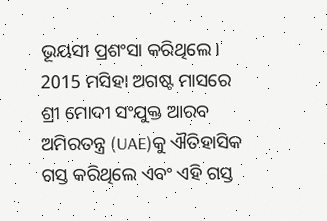ଭୂୟସୀ ପ୍ରଶଂସା କରିଥିଲେ। 2015 ମସିହା ଅଗଷ୍ଟ ମାସରେ ଶ୍ରୀ ମୋଦୀ ସଂଯୁକ୍ତ ଆରବ ଅମିରତନ୍ତ୍ର (UAE)କୁ ଐତିହାସିକ ଗସ୍ତ କରିଥିଲେ ଏବଂ ଏହି ଗସ୍ତ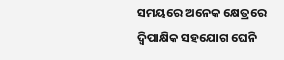ସମୟରେ ଅନେକ କ୍ଷେତ୍ରରେ ଦ୍ଵିପାକ୍ଷିକ ସହଯୋଗ ଘେନି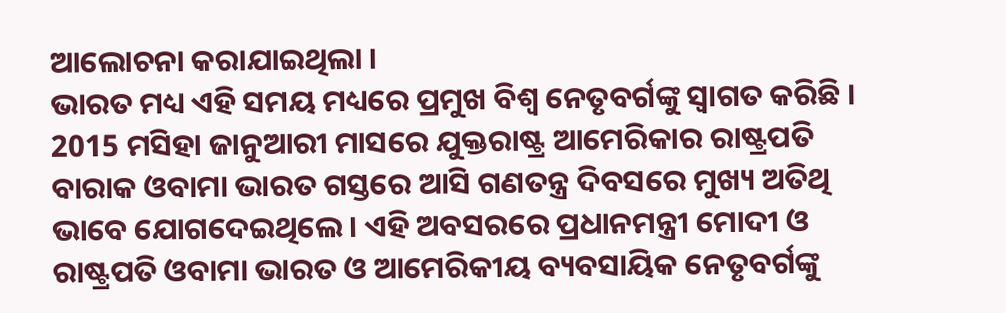ଆଲୋଚନା କରାଯାଇଥିଲା ।
ଭାରତ ମଧ୍ୟ ଏହି ସମୟ ମଧ୍ୟରେ ପ୍ରମୁଖ ବିଶ୍ଵ ନେତୃବର୍ଗଙ୍କୁ ସ୍ଵାଗତ କରିଛି । 2015 ମସିହା ଜାନୁଆରୀ ମାସରେ ଯୁକ୍ତରାଷ୍ଟ୍ର ଆମେରିକାର ରାଷ୍ଟ୍ରପତି ବାରାକ ଓବାମା ଭାରତ ଗସ୍ତରେ ଆସି ଗଣତନ୍ତ୍ର ଦିବସରେ ମୁଖ୍ୟ ଅତିଥି ଭାବେ ଯୋଗଦେଇଥିଲେ । ଏହି ଅବସରରେ ପ୍ରଧାନମନ୍ତ୍ରୀ ମୋଦୀ ଓ ରାଷ୍ଟ୍ରପତି ଓବାମା ଭାରତ ଓ ଆମେରିକୀୟ ବ୍ୟବସାୟିକ ନେତୃବର୍ଗଙ୍କୁ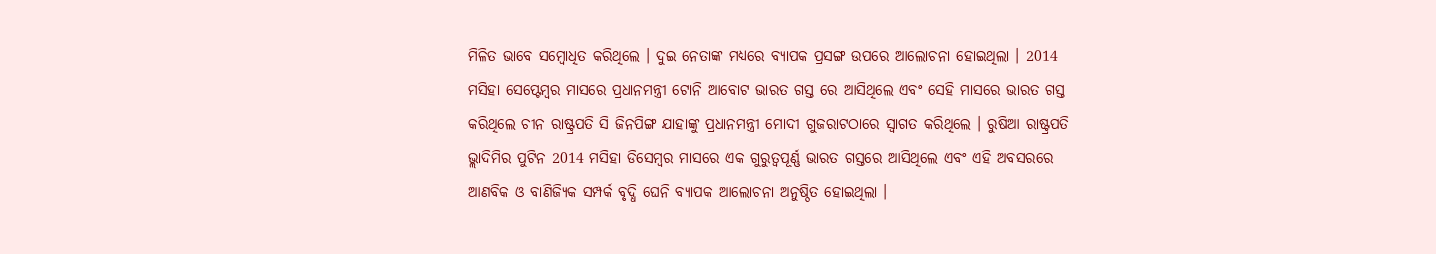ମିଳିତ ଭାବେ ସମ୍ବୋଧିତ କରିଥିଲେ । ଦୁଇ ନେତାଙ୍କ ମଧ୍ୟରେ ବ୍ୟାପକ ପ୍ରସଙ୍ଗ ଉପରେ ଆଲୋଚନା ହୋଇଥିଲା । 2014 ମସିହା ସେପ୍ଟେମ୍ବର ମାସରେ ପ୍ରଧାନମନ୍ତ୍ରୀ ଟୋନି ଆବୋଟ ଭାରତ ଗସ୍ତ ରେ ଆସିଥିଲେ ଏବଂ ସେହି ମାସରେ ଭାରତ ଗସ୍ତ କରିଥିଲେ ଚୀନ ରାଷ୍ଟ୍ରପତି ସି ଜିନପିଙ୍ଗ ଯାହାଙ୍କୁ ପ୍ରଧାନମନ୍ତ୍ରୀ ମୋଦୀ ଗୁଜରାଟଠାରେ ସ୍ଵାଗତ କରିଥିଲେ । ରୁଷିଆ ରାଷ୍ଟ୍ରପତି ଭ୍ଲାଦିମିର ପୁଟିନ 2014 ମସିହା ଡିସେମ୍ବର ମାସରେ ଏକ ଗୁରୁତ୍ଵପୂର୍ଣ୍ଣ ଭାରତ ଗସ୍ତରେ ଆସିଥିଲେ ଏବଂ ଏହି ଅବସରରେ ଆଣବିକ ଓ ବାଣିଜ୍ୟିକ ସମ୍ପର୍କ ବୃଦ୍ଧି ଘେନି ବ୍ୟାପକ ଆଲୋଚନା ଅନୁଷ୍ଠିତ ହୋଇଥିଲା ।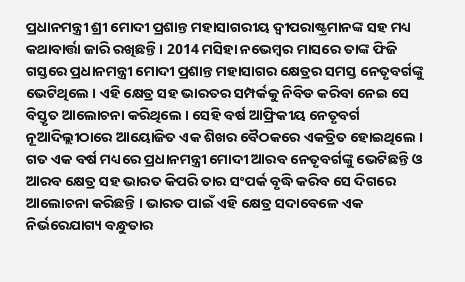ପ୍ରଧାନମନ୍ତ୍ରୀ ଶ୍ରୀ ମୋଦୀ ପ୍ରଶାନ୍ତ ମହାସାଗରୀୟ ଦ୍ଵୀପରାଷ୍ଟ୍ରମାନଙ୍କ ସହ ମଧ୍ୟ କଥାବାର୍ତ୍ତା ଜାରି ରଖିଛନ୍ତି । 2014 ମସିହା ନଭେମ୍ବର ମାସରେ ତାଙ୍କ ଫିଜି ଗସ୍ତରେ ପ୍ରଧାନମନ୍ତ୍ରୀ ମୋଦୀ ପ୍ରଶାନ୍ତ ମହାସାଗର କ୍ଷେତ୍ରର ସମସ୍ତ ନେତୃବର୍ଗଙ୍କୁ ଭେଟିଥିଲେ । ଏହି କ୍ଷେତ୍ର ସହ ଭାରତର ସମ୍ପର୍କକୁ ନିବିଡ କରିବା ନେଇ ସେ ବିସ୍ତୃତ ଆଲୋଚନା କରିଥିଲେ । ସେହି ବର୍ଷ ଆଫ୍ରିକୀୟ ନେତୃବର୍ଗ ନୂଆଦିଲ୍ଲୀଠାରେ ଆୟୋଜିତ ଏକ ଶିଖର ବୈଠକରେ ଏକତ୍ରିତ ହୋଇଥିଲେ । ଗତ ଏକ ବର୍ଷ ମଧ୍ୟରେ ପ୍ରଧାନମନ୍ତ୍ରୀ ମୋଦୀ ଆରବ ନେତୃବର୍ଗଙ୍କୁ ଭେଟିଛନ୍ତି ଓ ଆରବ କ୍ଷେତ୍ର ସହ ଭାରତ କିପରି ତାର ସଂପର୍କ ବୃଦ୍ଧି କରିବ ସେ ଦିଗରେ ଆଲୋଚନା କରିଛନ୍ତି । ଭାରତ ପାଇଁ ଏହି କ୍ଷେତ୍ର ସଦାବେଳେ ଏକ ନିର୍ଭରେଯାଗ୍ୟ ବନ୍ଧୁତାର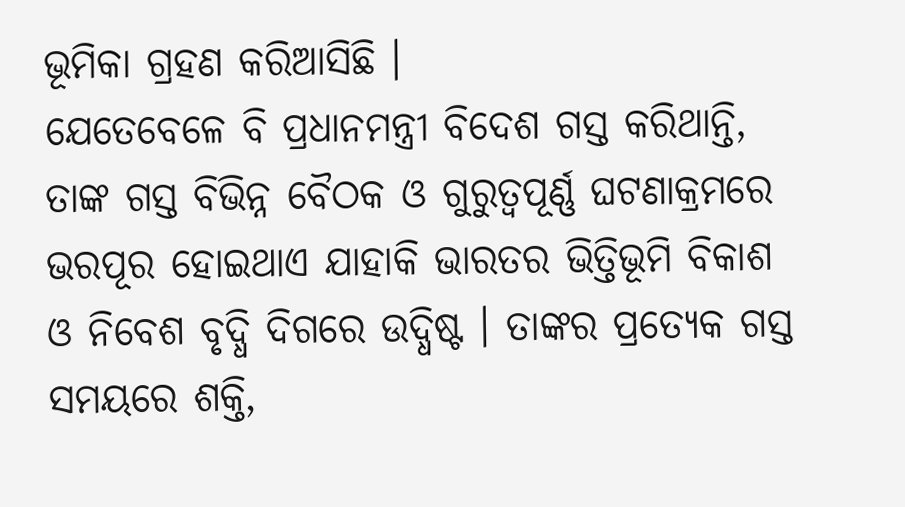ଭୂମିକା ଗ୍ରହଣ କରିଆସିଛି ।
ଯେତେବେଳେ ବି ପ୍ରଧାନମନ୍ତ୍ରୀ ବିଦେଶ ଗସ୍ତ କରିଥାନ୍ତି, ତାଙ୍କ ଗସ୍ତ ବିଭିନ୍ନ ବୈଠକ ଓ ଗୁରୁତ୍ଵପୂର୍ଣ୍ଣ ଘଟଣାକ୍ରମରେ ଭରପୂର ହୋଇଥାଏ ଯାହାକି ଭାରତର ଭିତ୍ତିଭୂମି ବିକାଶ ଓ ନିବେଶ ବୃଦ୍ଧି ଦିଗରେ ଉଦ୍ଧିଷ୍ଟ । ତାଙ୍କର ପ୍ରତ୍ୟେକ ଗସ୍ତ ସମୟରେ ଶକ୍ତି,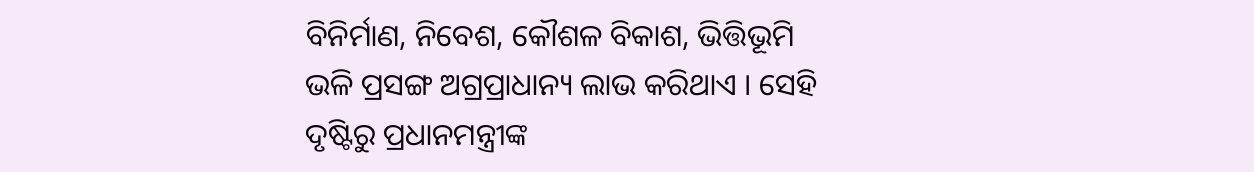ବିନିର୍ମାଣ, ନିବେଶ, କୌଶଳ ବିକାଶ, ଭିତ୍ତିଭୂମି ଭଳି ପ୍ରସଙ୍ଗ ଅଗ୍ରପ୍ରାଧାନ୍ୟ ଲାଭ କରିଥାଏ । ସେହି ଦୃଷ୍ଟିରୁ ପ୍ରଧାନମନ୍ତ୍ରୀଙ୍କ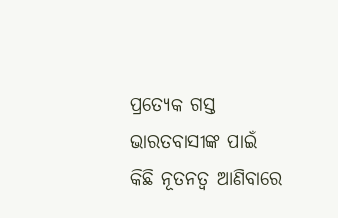ପ୍ରତ୍ୟେକ ଗସ୍ତ ଭାରତବାସୀଙ୍କ ପାଇଁ କିଛି ନୂତନତ୍ଵ ଆଣିବାରେ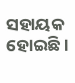ସହାୟକ ହୋଇଛି ।